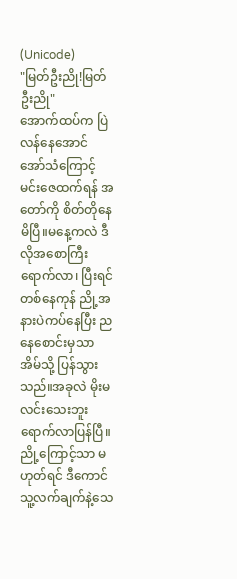(Unicode)
"မြတ်ဦးညို!မြတ်ဦးညို"
အောက်ထပ်က ပြဲလန်နေအောင် အော်သံကြောင့် မင်းဇေထက်ရန် အတော်ကို စိတ်တိုနေမိပြီ။မနေ့ကလဲ ဒီလိုအစောကြီးရောက်လာ၊ ပြီးရင် တစ်နေကုန် ညို့အနားပဲကပ်နေပြီး ညနေစောင်းမှသာ အိမ်သို့ ပြန်သွားသည်။အခုလဲ မိုးမလင်းသေးဘူး ရောက်လာပြန်ပြီ။ညို့ကြောင့်သာ မဟုတ်ရင် ဒီကောင်သူ့လက်ချက်နဲ့သေ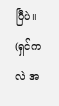ပြီပဲ။
(ရှင်ကလဲ အ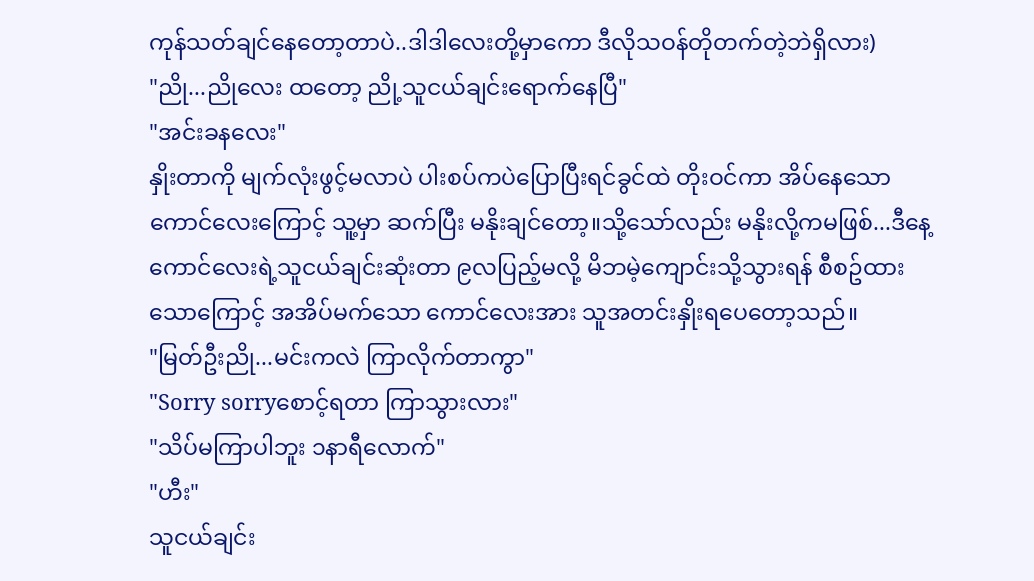ကုန်သတ်ချင်နေတော့တာပဲ..ဒါဒါလေးတို့မှာကော ဒီလိုသဝန်တိုတက်တဲ့ဘဲရှိလား)
"ညို...ညိုလေး ထတော့ ညို့သူငယ်ချင်းရောက်နေပြီ"
"အင်းခနလေး"
နှိုးတာကို မျက်လုံးဖွင့်မလာပဲ ပါးစပ်ကပဲပြောပြီးရင်ခွင်ထဲ တိုးဝင်ကာ အိပ်နေသောကောင်လေးကြောင့် သူ့မှာ ဆက်ပြီး မနိုးချင်တော့။သို့သော်လည်း မနိုးလို့ကမဖြစ်...ဒီနေ့ ကောင်လေးရဲ့သူငယ်ချင်းဆုံးတာ ၉လပြည့်မလို့ မိဘမဲ့ကျောင်းသို့သွားရန် စီစဥ်ထားသောကြောင့် အအိပ်မက်သော ကောင်လေးအား သူအတင်းနှိုးရပေတော့သည်။
"မြတ်ဦးညို...မင်းကလဲ ကြာလိုက်တာကွာ"
"Sorry sorryစောင့်ရတာ ကြာသွားလား"
"သိပ်မကြာပါဘူး ၁နာရီလောက်"
"ဟီး"
သူငယ်ချင်း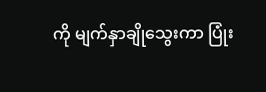ကို မျက်နှာချိုသွေးကာ ပြုံး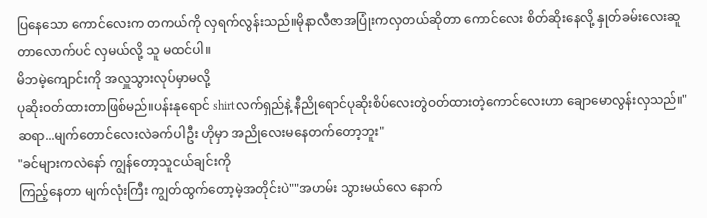ပြနေသော ကောင်လေးက တကယ်ကို လှရက်လွန်းသည်။မိုနာလီဇာအပြုံးကလှတယ်ဆိုတာ ကောင်လေး စိတ်ဆိုးနေလို့ နှုတ်ခမ်းလေးဆူတာလောက်ပင် လှမယ်လို့ သူ မထင်ပါ။
မိဘမဲ့ကျောင်းကို အလှူသွားလုပ်မှာမလို့
ပုဆိုးဝတ်ထားတာဖြစ်မည်။ပန်းနုရောင် shirtလက်ရှည်နဲ့ နီညိုရောင်ပုဆိုးစိပ်လေးတွဲဝတ်ထားတဲ့ကောင်လေးဟာ ချောမောလွန်းလှသည်။"ဆရာ...မျက်တောင်လေးလဲခက်ပါဦး ဟိုမှာ အညိုလေးမနေတက်တော့ဘူး"
"ခင်များကလဲနော် ကျွန်တော့သူငယ်ချင်းကို
ကြည့်နေတာ မျက်လုံးကြီး ကျွတ်ထွက်တော့မဲ့အတိုင်းပဲ""အဟမ်း သွားမယ်လေ နောက်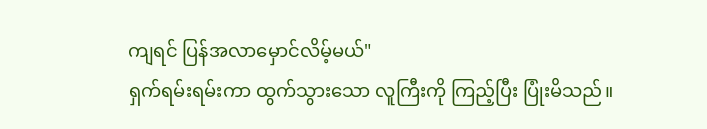ကျရင် ပြန်အလာမှောင်လိမ့်မယ်"
ရှက်ရမ်းရမ်းကာ ထွက်သွားသော လူကြီးကို ကြည့်ပြီး ပြုံးမိသည်။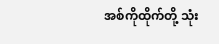အစ်ကိုထိုက်တို့ သုံး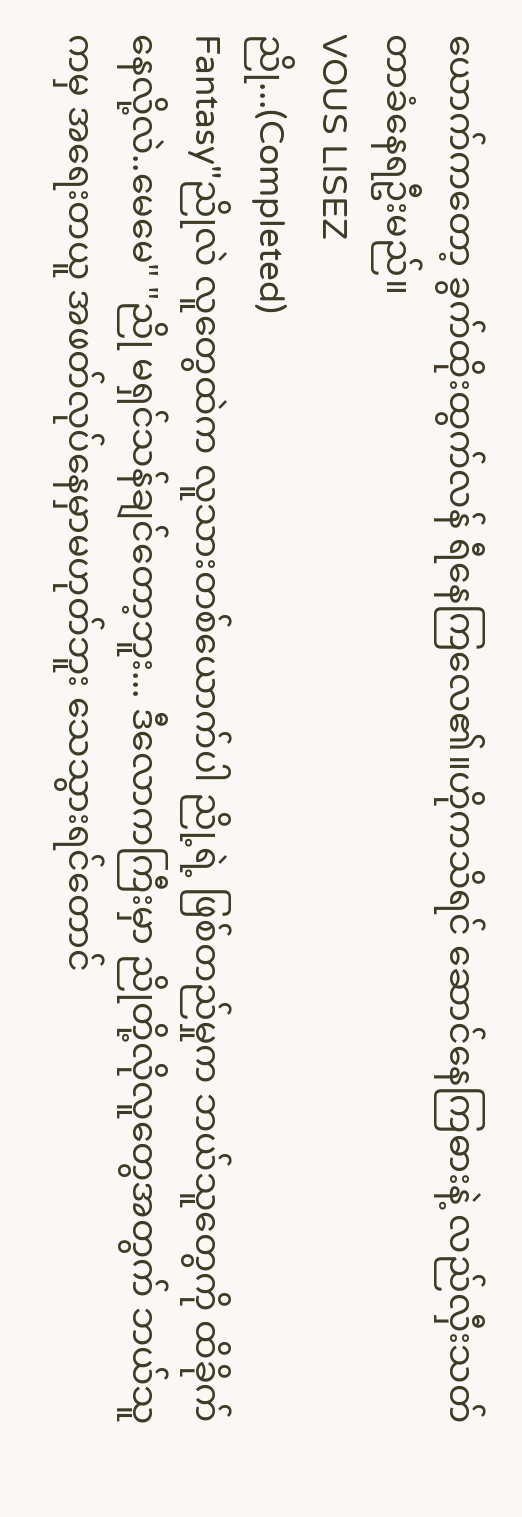ယောက်ကတော့ ခွက်ထိုးထွက်လန် ရီနေကြလေ၏။ဟိုကသိရင် ဆောင်နေကြဓားနဲ့ လည်လှီးသတ်တာခံနေရဦးမည်။
VOUS LISEZ
ညို...(Completed)
Fantasy"ညိုလဲ လူတွေထဲက လူသားတစ်ယောက်ပါ ညို့ရဲ့ ဖြစ်တည်မှုက ဘယ်သူတွေကို ထိခိုက်နေလို့လဲ..မေမေ" "ညို မရှင်သန်ချင်တော့ဘူး... ဒီလောကကြီးမှာ ညိုတို့လိုလူတွေအတွက် ဘယ်သူကမှ အရေးတယူ အဖတ်လုပ်နေမှာမဟုတ်ဘူး သေသွားရင်တောင်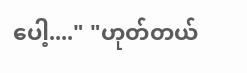ပေါ့...." "ဟုတ်တယ်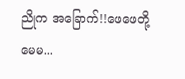ညိုက အခြောက်!!ဖေဖေတို့ မေမ...